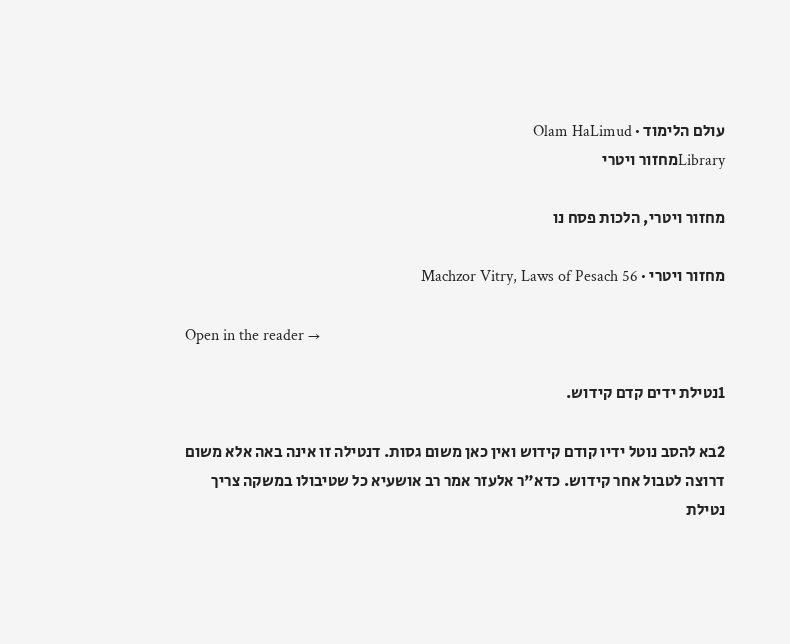עולם הלימוד · Olam HaLimud
Libraryמחזור ויטרי

מחזור ויטרי, הלכות פסח נו

מחזור ויטרי · Machzor Vitry, Laws of Pesach 56

Open in the reader →

1נטילת ידים קדם קידוש.

2בא להסב נוטל ידיו קודם קידוש ואין כאן משום גסות. דנטילה זו אינה באה אלא משום דרוצה לטבול אחר קידוש. כדא"ר אלעזר אמר רב אושעיא כל שטיבולו במשקה צריך נטילת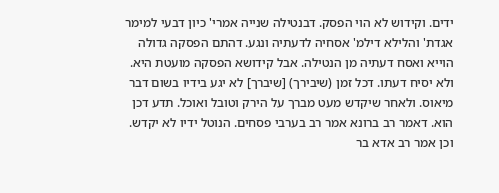ידים. וקידוש לא הוי הפסק. דבנטילה שנייה אמרי' כיון דבעי למימר אגדת' והלילא דילמ' אסחיה לדעתיה ונגע. דהתם הפסקה גדולה הוייא ואסח דעתיה מן הנטילה. אבל קידושא הפסקה מועטת היא. ולא יסיח דעתו. דכל זמן (שיבירך) [שיברך] לא יגע בידיו בשום דבר מיאוס. ולאחר שיקדש מעט מברך על הירק וטובל ואוכל. תדע דכן הוא. דאמר רב ברונא אמר רב בערבי פסחים. הנוטל ידיו לא יקדש. וכן אמר רב אדא בר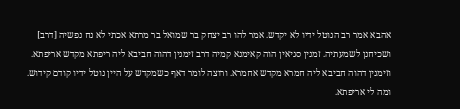אהבא אמר רב הנוטל ידיו לא יקדש. אמר להו רב יצחק בר שמואל בר מרתא אכתי לא נח נפשיה [דרב] ושכיחנן לשמעתיה. זמנין סגיאין הוה קאימנא קמיה דרב זימנין דהוה חביבא ליה ריפתא מקדש אריפתא. וזימנין דהוה חביבא ליה חמרא מקדש אחמרא. ורוצה לומר דאף כשמקדש על היין נוטל ידיו קודם קידוש. ומה לי אריפתא.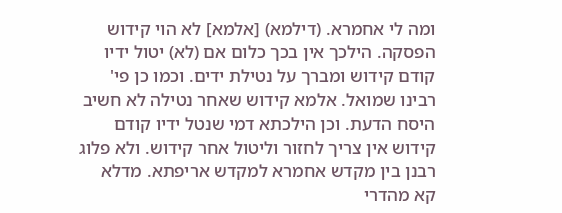ומה לי אחמרא. (דילמא) [אלמא] לא הוי קידוש הפסקה. הילכך אין בכך כלום אם (לא) יטול ידיו קודם קידוש ומברך על נטילת ידים. וכמו כן פי' רבינו שמואל. אלמא קידוש שאחר נטילה לא חשיב היסח הדעת. וכן הילכתא דמי שנטל ידיו קודם קידוש אין צריך לחזור וליטול אחר קידוש. ולא פלוג רבנן בין מקדש אחמרא למקדש אריפתא. מדלא קא מהדרי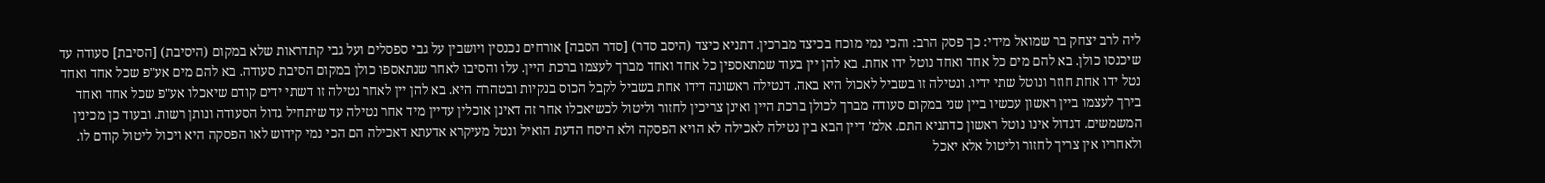ליה לרב יצחק בר שמואל מידי: כך פסק הרב: והכי נמי מוכח בכיצד מברכין. דתניא כיצד (היסב סדר) [סדר הסבה] אורחים נכנסין ויושבין על גבי ספסלים ועל גבי קתדראות שלא במקום (היסיבת) [הסיבת] סעודה עד שיכנסו כולן. בא להם מים כל אחד ואחד נוטל ידו אחת. בא להן יין בעוד שמתאספין כל אחד ואחד מברך לעצמו ברכת היין. עלו והסיבו לאחר שנתאספו כולן במקום הסיבת סעודה. בא להם מים אע"פ שכל אחד ואחד נטל ידו אחת חוזר ונוטל שתי ידיו. ונטילה זו בשביל לאכול היא באה. דנטילה ראשונה דידו אחת בשביל לקבל הכוס בנקיות ובטהרה היא. בא להן יין לאחר נטילה זו דשתי ידים קודם שיאכלו אע"פ שכל אחד ואחד בירך לעצמו ביין ראשון עכשיו ביין שני במקום סעודה מברך לכולן ברכת היין ואינן צריכין לחזור וליטול לכשיאכלו אחר זה דאינן אוכלין עדיין מיד אחר נטילה עד שיתחיל גדול הסעודה ונותן רשות. ובעוד כן מכינין המשמשים. דגדול אינו נוטל ראשון כדתניא התם. אלמ' דיין הבא בין נטילה לאכילה לא הויא הפסקה ולא היסח הדעת הואיל ונטל מעיקרא אדעתא דאכילה הם הכי נמי קידוש לאו הפסקה היא ויכול ליטול קודם לו. ולאחריו אין צריך לחזור וליטול אלא יאכל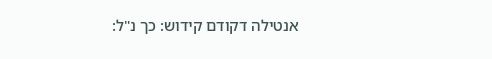אנטילה דקודם קידוש: כך נ"ל: